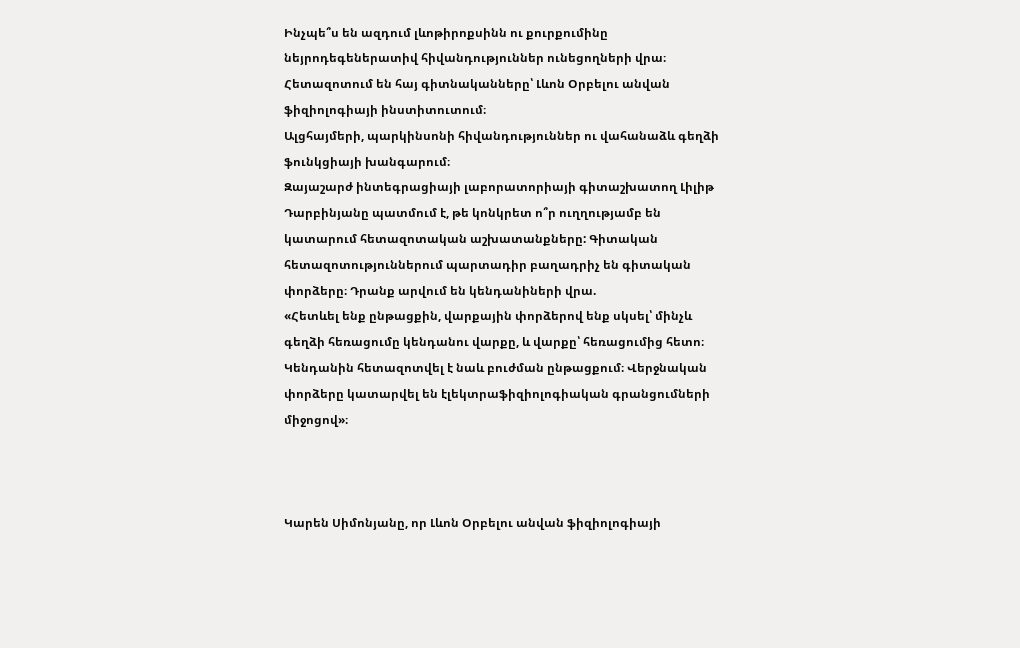Ինչպե՞ս են ազդում լևոթիրոքսինն ու քուրքումինը նեյրոդեգեներատիվ հիվանդություններ ունեցողների վրա։ Հետազոտում են հայ գիտնականները՝ Լևոն Օրբելու անվան ֆիզիոլոգիայի ինստիտուտում։
Ալցհայմերի, պարկինսոնի հիվանդություններ ու վահանաձև գեղձի ֆունկցիայի խանգարում։
Զայաշարժ ինտեգրացիայի լաբորատորիայի գիտաշխատող Լիլիթ Դարբինյանը պատմում է, թե կոնկրետ ո՞ր ուղղությամբ են կատարում հետազոտական աշխատանքները: Գիտական հետազոտություններում պարտադիր բաղադրիչ են գիտական փորձերը։ Դրանք արվում են կենդանիների վրա.
«Հետևել ենք ընթացքին, վարքային փորձերով ենք սկսել՝ մինչև գեղձի հեռացումը կենդանու վարքը, և վարքը՝ հեռացումից հետո։ Կենդանին հետազոտվել է նաև բուժման ընթացքում։ Վերջնական փորձերը կատարվել են էլեկտրաֆիզիոլոգիական գրանցումների միջոցով»։



Կարեն Սիմոնյանը, որ Լևոն Օրբելու անվան ֆիզիոլոգիայի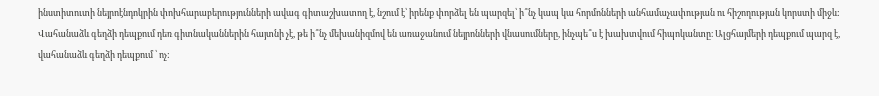ինստիտուտի նեյրոէնդոկրին փոխհարաբերությունների ավագ գիտաշխատող է, նշում է՝ իրենք փորձել են պարզել՝ ի՞նչ կապ կա հորմոնների անհամաչափության ու հիշողության կորստի միջև:
Վահանաձև գեղձի դեպքում դեռ գիտնականներին հայտնի չէ, թե ի՞նչ մեխանիզմով են առաջանում նեյրոնների վնասումները, ինչպե՞ս է խախտվում հիպոկանտը։ Ալցհայմերի դեպքում պարզ է, վահանաձև գեղձի դեպքում ՝ ոչ: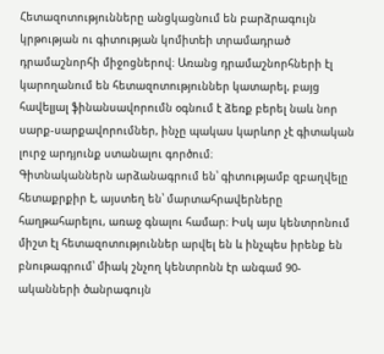Հետազոտությունները անցկացնում են բարձրագույն կրթության ու գիտության կոմիտեի տրամադրած դրամաշնորհի միջոցներով։ Առանց դրամաշնորհների էլ կարողանում են հետազոտություններ կատարել, բայց հավելյալ ֆինանսավորումն օգնում է ձեռք բերել նաև նոր սարք-սարքավորումներ, ինչը պակաս կարևոր չէ գիտական լուրջ արդյունք ստանալու գործում։
Գիտնականներն արձանագրում են՝ գիտությամբ զբաղվելը հետաքրքիր է, այստեղ են՝ մարտահրավերները հաղթահարելու, առաջ գնալու համար։ Իսկ այս կենտրոնում միշտ էլ հետազոտություններ արվել են և ինչպես իրենք են բնութագրում՝ միակ շնչող կենտրոնն էր անգամ 90-ականների ծանրագույն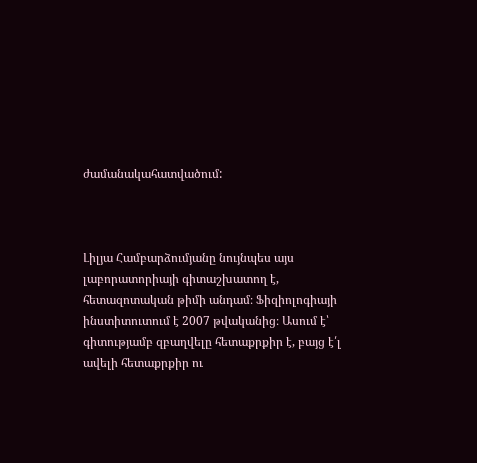ժամանակահատվածում:



Լիլյա Համբարձումյանը նույնպես այս լաբորատորիայի գիտաշխատող է, հետազոտական թիմի անդամ։ Ֆիզիոլոգիայի ինստիտուտում է 2007 թվականից։ Ասում է՝ գիտությամբ զբաղվելը հետաքրքիր է, բայց է՛լ ավելի հետաքրքիր ու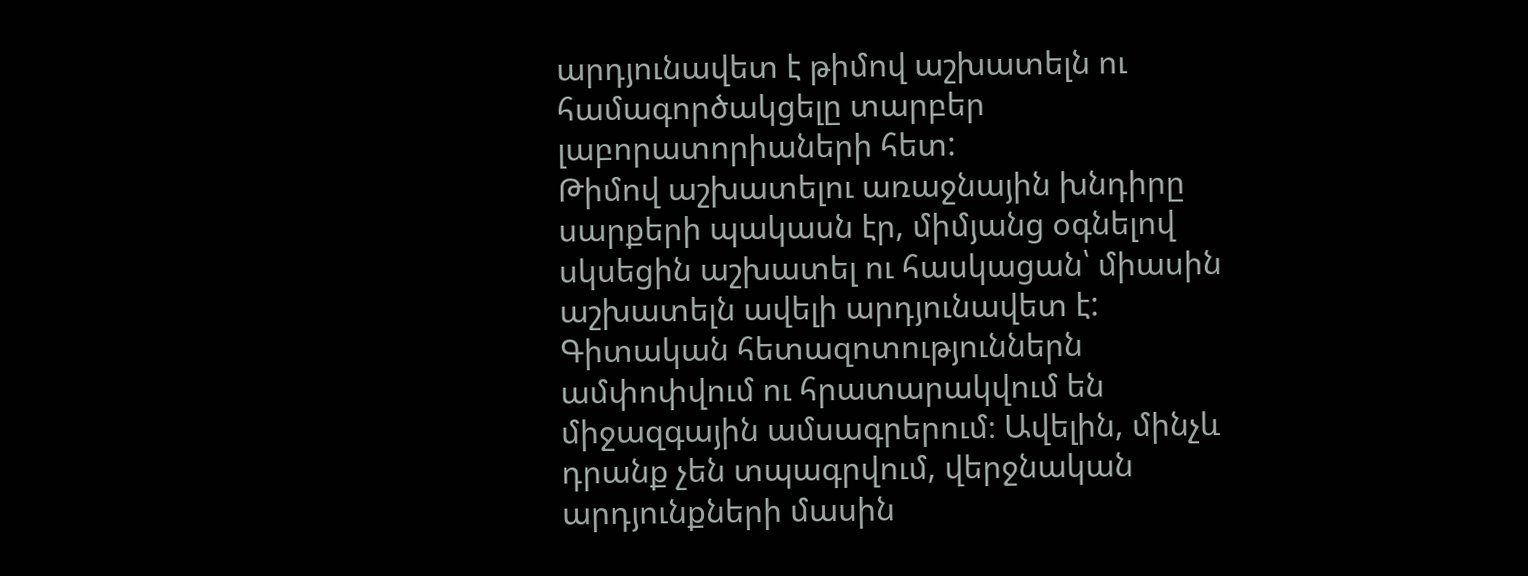արդյունավետ է թիմով աշխատելն ու համագործակցելը տարբեր լաբորատորիաների հետ:
Թիմով աշխատելու առաջնային խնդիրը սարքերի պակասն էր, միմյանց օգնելով սկսեցին աշխատել ու հասկացան՝ միասին աշխատելն ավելի արդյունավետ է:
Գիտական հետազոտություններն ամփոփվում ու հրատարակվում են միջազգային ամսագրերում։ Ավելին, մինչև դրանք չեն տպագրվում, վերջնական արդյունքների մասին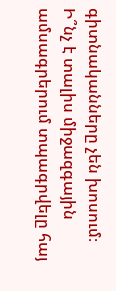գիտնականները չեն խոսում։
Ի՞նչ է տալիս միջազգային ամսագրերում տպագրվելը հայ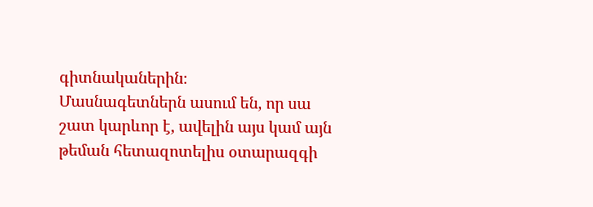գիտնականերին։
Մասնագետներն ասում են, որ սա շատ կարևոր է, ավելին այս կամ այն թեման հետազոտելիս օտարազգի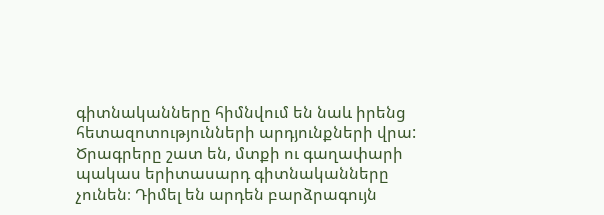գիտնականները հիմնվում են նաև իրենց հետազոտությունների արդյունքների վրա: Ծրագրերը շատ են, մտքի ու գաղափարի պակաս երիտասարդ գիտնականները չունեն։ Դիմել են արդեն բարձրագույն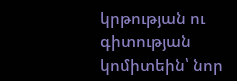կրթության ու գիտության կոմիտեին՝ նոր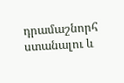դրամաշնորհ ստանալու և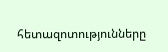հետազոտությունները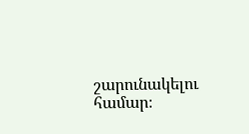շարունակելու համար։